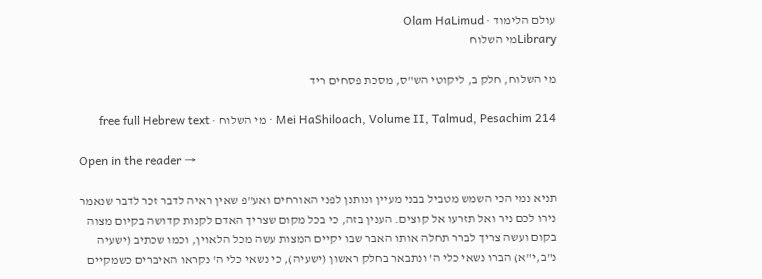עולם הלימוד · Olam HaLimud
Libraryמי השלוח

מי השלוח, חלק ב, ליקוטי הש"ס, מסכת פסחים ריד

Mei HaShiloach, Volume II, Talmud, Pesachim 214 · מי השלוח · free full Hebrew text

Open in the reader →

תניא נמי הכי השמש מטביל בבני מעיין ונותנן לפני האורחים ואע"פ שאין ראיה לדבר זכר לדבר שנאמר נירו לכם ניר ואל תזרעו אל קוצים. הענין בזה, כי בכל מקום שצריך האדם לקנות קדושה בקיום מצוה בקום ועשה צריך לברר תחלה אותו האבר שבו יקיים המצות עשה מכל הלאוין, וכמו שכתיב (ישעיה נ"ב,י"א) הברו נשאי כלי ה' ונתבאר בחלק ראשון (ישעיה), כי נשאי כלי ה' נקראו האיברים כשמקיים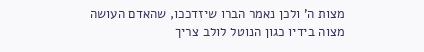מצות ה' ולכן נאמר הברו שיזדככו, שהאדם העושה מצוה בידיו כגון הנוטל לולב צריך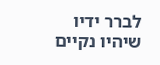לברר ידיו שיהיו נקיים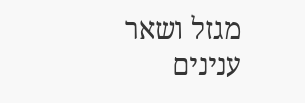מגזל ושאר ענינים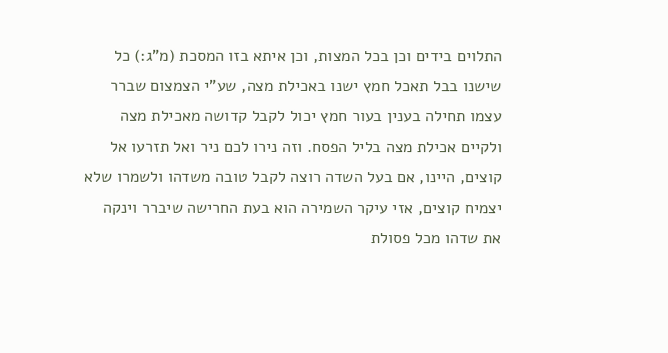התלוים בידים וכן בכל המצות, וכן איתא בזו המסכת (מ"ג:) כל שישנו בבל תאכל חמץ ישנו באכילת מצה, שע"י הצמצום שברר עצמו תחילה בענין בעור חמץ יכול לקבל קדושה מאכילת מצה ולקיים אכילת מצה בליל הפסח. וזה נירו לכם ניר ואל תזרעו אל קוצים, היינו, אם בעל השדה רוצה לקבל טובה משדהו ולשמרו שלא יצמיח קוצים, אזי עיקר השמירה הוא בעת החרישה שיברר וינקה את שדהו מכל פסולת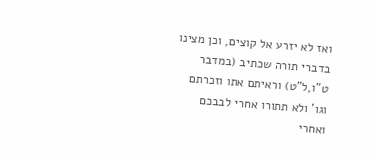ואז לא יזרע אל קוצים, וכן מצינו בדברי תורה שכתיב (במדבר ט"ו,ל"ט) וראיתם אתו וזכרתם וגו' ולא תתורו אחרי לבבכם ואחרי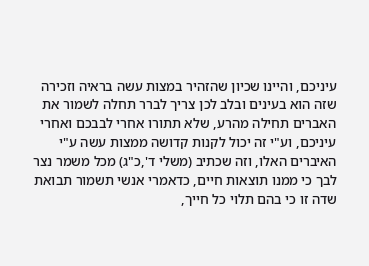עיניכם, והיינו שכיון שהזהיר במצות עשה בראיה וזכירה שזה הוא בעינים ובלב לכן צריך לברר תחלה לשמור את האברים תחילה מהרע, שלא תתורו אחרי לבבכם ואחרי עיניכם, וע"י זה יכול לקנות קדושה ממצות עשה ע"י האיברים האלו, וזה שכתיב (משלי ד',כ"ג) מכל משמר נצר לבך כי ממנו תוצאות חיים, כדאמרי אנשי תשמור תבואת שדה זו כי בהם תלוי כל חייך,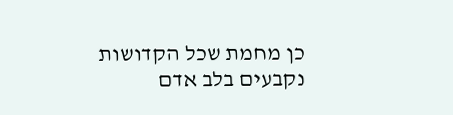כן מחמת שכל הקדושות נקבעים בלב אדם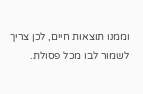וממנו תוצאות חיים, לכן צריך לשמור לבו מכל פסולת.